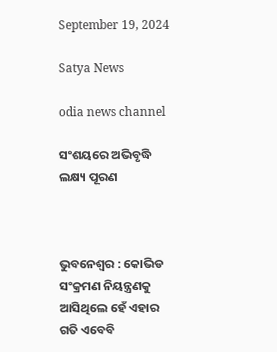September 19, 2024

Satya News

odia news channel

ସଂଶୟରେ ଅଭିବୃଦ୍ଧି ଲକ୍ଷ୍ୟ ପୂରଣ



ଭୁବନେଶ୍ୱର : କୋଭିଡ ସଂକ୍ରମଣ ନିୟନ୍ତ୍ରଣକୁ ଆସିଥିଲେ ହେଁ ଏହାର ଗତି ଏବେବି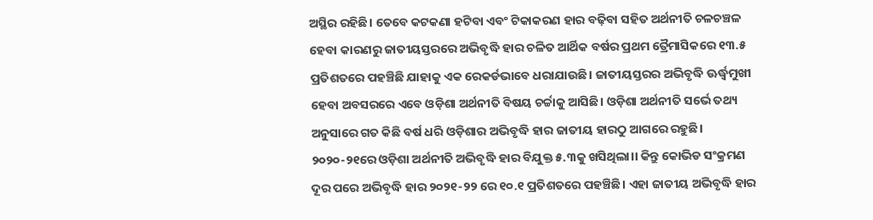ଅସ୍ଥିର ରହିଛି। ତେବେ କଟକଣା ହଟିବା ଏବଂ ଟିକାକରଣ ହାର ବଢ଼ିବା ସହିତ ଅର୍ଥନୀତି ଚଳଚଞ୍ଚଳ ହେବା କାରଣରୁ ଜାତୀୟସ୍ତରରେ ଅଭିବୃଦ୍ଧି ହାର ଚଳିତ ଆର୍ଥିକ ବର୍ଷର ପ୍ରଥମ ତ୍ରୈମାସିକରେ ୧୩.୫ ପ୍ରତିଶତରେ ପହଞ୍ଚିଛି ଯାହାକୁ ଏକ ରେକର୍ଡଭାବେ ଧରାଯାଉଛି। ଜାତୀୟସ୍ତରର ଅଭିବୃଦ୍ଧି ଊର୍ଦ୍ଧ୍ବମୁଖୀ ହେବା ଅବସରରେ ଏବେ ଓଡ଼ିଶା ଅର୍ଥନୀତି ବିଷୟ ଚର୍ଚ୍ଚାକୁ ଆସିଛି। ଓଡ଼ିଶା ଅର୍ଥନୀତି ସର୍ଭେ ତଥ୍ୟ ଅନୁସାରେ ଗତ କିଛି ବର୍ଷ ଧରି ଓଡ଼ିଶାର ଅଭିବୃଦ୍ଧି ହାର ଜାତୀୟ ହାରଠୁ ଆଗରେ ରହୁଛି। ୨୦୨୦-୨୧ରେ ଓଡ଼ିଶା ଅର୍ଥନୀତି ଅଭିବୃଦ୍ଧି ହାର ବିଯୁକ୍ତ ୫.୩କୁ ଖସିଥିଲା।। କିନ୍ତୁ କୋଭିଡ ସଂକ୍ରମଣ ଦୂର ପରେ ଅଭିବୃଦ୍ଧି ହାର ୨୦୨୧-୨୨ ରେ ୧୦.୧ ପ୍ରତିଶତରେ ପହଞ୍ଚିଛି। ଏହା ଜାତୀୟ ଅଭିବୃଦ୍ଧି ହାର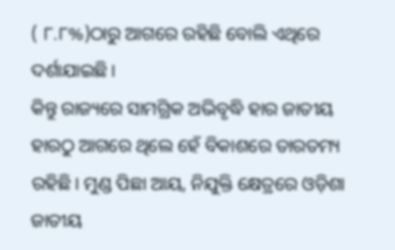( ୮.୮%)ଠାରୁ ଆଗରେ ରହିଛି ବୋଲି ଏଥିରେ ଦର୍ଶାଯାଇଛି।
କିନ୍ତୁ ରାଜ୍ୟରେ ସାମଗ୍ରିକ ଅଭିବୃଦ୍ଧି ହାର ଜାତୀୟ ହାରଠୁ ଆଗରେ ଥିଲେ ହେଁ ବିକାଶରେ ତାରତମ୍ୟ ରହିଛି। ମୁଣ୍ଡ ପିଛା ଆୟ, ନିଯୁକ୍ତି କ୍ଷେତ୍ରରେ ଓଡ଼ିଶା ଜାତୀୟ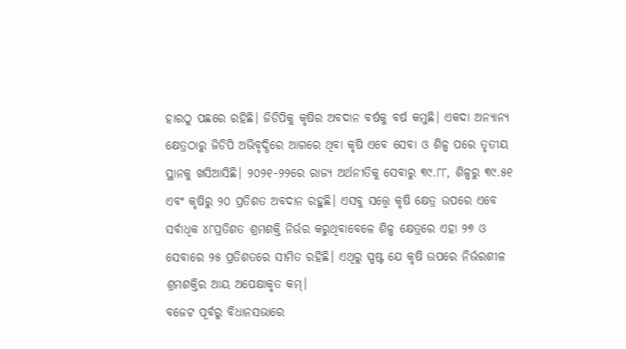ହାରଠୁ ପଛରେ ରହିଛି। ଜିଡିପିକୁ କୃଷିର ଅବଦାନ ବର୍ଷକୁ ବର୍ଷ କମୁଛି। ଏକଦା ଅନ୍ୟାନ୍ୟ କ୍ଷେତ୍ରଠାରୁ ଜିଡିପି ଅଭିବୃଦ୍ଧିରେ ଆଗରେ ଥିବା କୃଷି ଏବେ ସେବା ଓ ଶିଳ୍ପ ପରେ ତୃତୀୟ ସ୍ଥାନକୁ ଖସିଆସିଛି। ୨୦୨୧-୨୨ରେ ରାଜ୍ୟ ଅର୍ଥନୀତିକୁ ସେବାରୁ ୩୯.୮୮, ଶିଳ୍ପରୁ ୩୯.୫୧ ଏବଂ କୃଷିରୁ ୨୦ ପ୍ରତିଶତ ଅବଦାନ ରହୁଛି। ଏସବୁ ସତ୍ତ୍ୱେ କୃଷି କ୍ଷେତ୍ର ଉପରେ ଏବେ ସର୍ବାଧିକ ୪୮ପ୍ରତିଶତ ଶ୍ରମଶକ୍ତି ନିର୍ଭର କରୁଥିବାବେଳେ ଶିଳ୍ପ କ୍ଷେତ୍ରରେ ଏହା ୨୭ ଓ ସେବାରେ ୨୫ ପ୍ରତିଶତରେ ସୀମିତ ରହିଛି। ଏଥିରୁ ସ୍ପଷ୍ଟ ଯେ କୃଷି ଉପରେ ନିର୍ଭରଶୀଳ ଶ୍ରମଶକ୍ତିର ଆୟ ଅପେକ୍ଷାକୃତ କମ୍‌।
ବଜେଟ ପୂର୍ବରୁ ବିଧାନସଭାରେ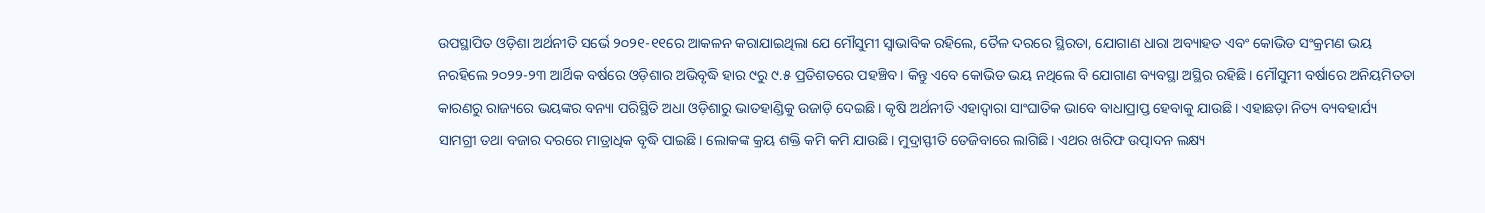ଉପସ୍ଥାପିତ ଓଡ଼ିଶା ଅର୍ଥନୀତି ସର୍ଭେ ୨୦୨୧-୧୧ରେ ଆକଳନ କରାଯାଇଥିଲା ଯେ ମୌସୁମୀ ସ୍ୱାଭାବିକ ରହିଲେ, ତୈଳ ଦରରେ ସ୍ଥିରତା, ଯୋଗାଣ ଧାରା ଅବ୍ୟାହତ ଏବଂ କୋଭିଡ ସଂକ୍ରମଣ ଭୟ ନରହିଲେ ୨୦୨୨-୨୩ ଆର୍ଥିକ ବର୍ଷରେ ଓଡ଼ିଶାର ଅଭିବୃଦ୍ଧି ହାର ୯ରୁ ୯.୫ ପ୍ରତିଶତରେ ପହଞ୍ଚିବ। କିନ୍ତୁ ଏବେ କୋଭିଡ ଭୟ ନଥିଲେ ବି ଯୋଗାଣ ବ୍ୟବସ୍ଥା ଅସ୍ଥିର ରହିଛି। ମୌସୁମୀ ବର୍ଷାରେ ଅନିୟମିତତା କାରଣରୁ ରାଜ୍ୟରେ ଭୟଙ୍କର ବନ୍ୟା ପରିସ୍ଥିତି ଅଧା ଓଡ଼ିଶାରୁ ଭାତହାଣ୍ଡିକୁ ଉଜାଡ଼ି ଦେଇଛି। କୃଷି ଅର୍ଥନୀତି ଏହାଦ୍ୱାରା ସାଂଘାତିକ ଭାବେ ବାଧାପ୍ରାପ୍ତ ହେବାକୁ ଯାଉଛି। ଏହାଛଡ଼ା ନିତ୍ୟ ବ୍ୟବହାର୍ଯ୍ୟ ସାମଗ୍ରୀ ତଥା ବଜାର ଦରରେ ମାତ୍ରାଧିକ ବୃଦ୍ଧି ପାଇଛି। ଲୋକଙ୍କ କ୍ରୟ ଶକ୍ତି କମି କମି ଯାଉଛି। ମୁଦ୍ରାସ୍ଫୀତି ତେଜିବାରେ ଲାଗିଛି। ଏଥର ଖରିଫ ଉତ୍ପାଦନ ଲକ୍ଷ୍ୟ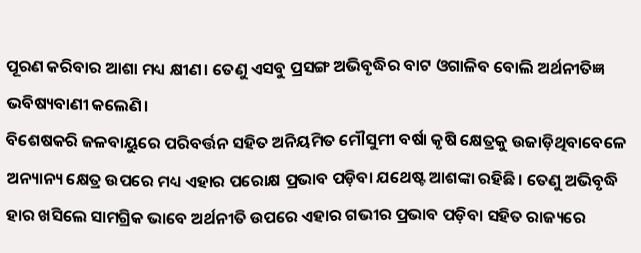ପୂରଣ କରିବାର ଆଶା ମଧ୍ୟ କ୍ଷୀଣ। ତେଣୁ ଏସବୁ ପ୍ରସଙ୍ଗ ଅଭିବୃଦ୍ଧିର ବାଟ ଓଗାଳିବ ବୋଲି ଅର୍ଥନୀତିଜ୍ଞ ଭବିଷ୍ୟବାଣୀ କଲେଣି।
ବିଶେଷକରି ଜଳବାୟୁରେ ପରିବର୍ତ୍ତନ ସହିତ ଅନିୟମିତ ମୌସୁମୀ ବର୍ଷା କୃଷି କ୍ଷେତ୍ରକୁ ଉଜାଡ଼ିଥିବାବେଳେ ଅନ୍ୟାନ୍ୟ କ୍ଷେତ୍ର ଉପରେ ମଧ୍ୟ ଏହାର ପରୋକ୍ଷ ପ୍ରଭାବ ପଡ଼ିବା ଯଥେଷ୍ଟ ଆଶଙ୍କା ରହିଛି। ତେଣୁ ଅଭିବୃଦ୍ଧି ହାର ଖସିଲେ ସାମଗ୍ରିକ ଭାବେ ଅର୍ଥନୀତି ଉପରେ ଏହାର ଗଭୀର ପ୍ରଭାବ ପଡ଼ିବା ସହିତ ରାଜ୍ୟରେ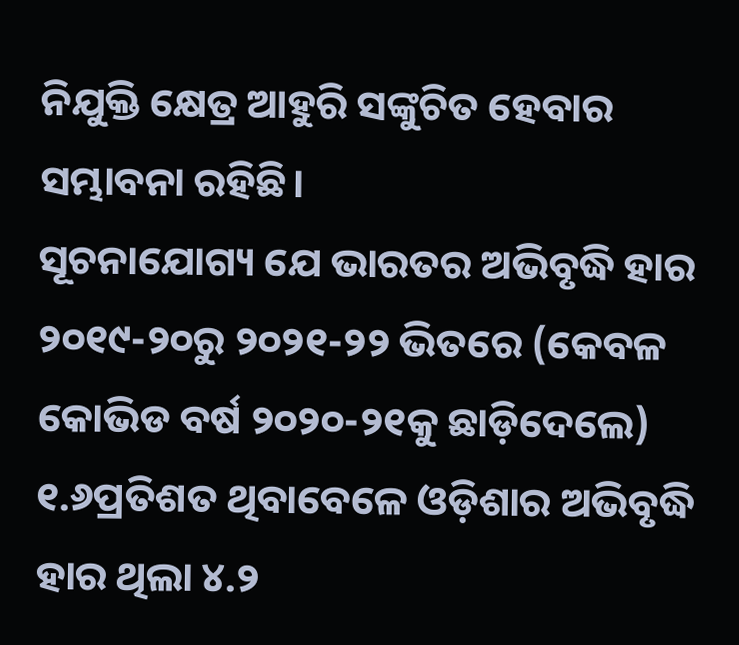ନିଯୁକ୍ତି କ୍ଷେତ୍ର ଆହୁରି ସଙ୍କୁଚିତ ହେବାର ସମ୍ଭାବନା ରହିଛି।
ସୂଚନାଯୋଗ୍ୟ ଯେ ଭାରତର ଅଭିବୃଦ୍ଧି ହାର ୨୦୧୯-୨୦ରୁ ୨୦୨୧-୨୨ ଭିତରେ (କେବଳ କୋଭିଡ ବର୍ଷ ୨୦୨୦-୨୧କୁ ଛାଡ଼ିଦେଲେ) ୧.୬ପ୍ରତିଶତ ଥିବାବେଳେ ଓଡ଼ିଶାର ଅଭିବୃଦ୍ଧି ହାର ଥିଲା ୪.୨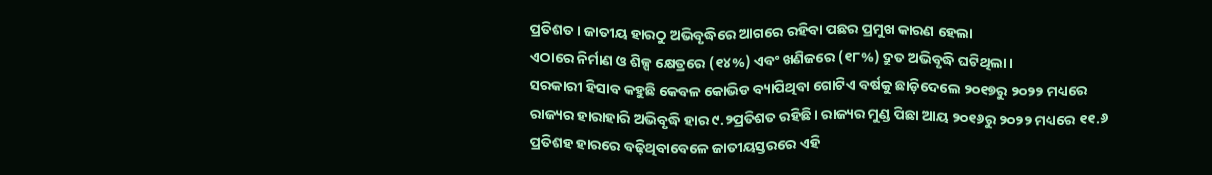ପ୍ରତିଶତ। ଜାତୀୟ ହାରଠୁ ଅଭିବୃଦ୍ଧିରେ ଆଗରେ ରହିବା ପଛର ପ୍ରମୁଖ କାରଣ ହେଲା
ଏଠାରେ ନିର୍ମାଣ ଓ ଶିଳ୍ପ କ୍ଷେତ୍ରରେ (୧୪%) ଏବଂ ଖଣିଜରେ (୧୮%) ଦ୍ରୁତ ଅଭିବୃଦ୍ଧି ଘଟିଥିଲା।
ସରକାରୀ ହିସାବ କହୁଛି କେବଳ କୋଭିଡ ବ୍ୟାପିଥିବା ଗୋଟିଏ ବର୍ଷକୁ ଛାଡ଼ିଦେଲେ ୨୦୧୭ରୁ ୨୦୨୨ ମଧ୍ୟରେ ରାଜ୍ୟର ହାରାହାରି ଅଭିବୃଦ୍ଧି ହାର ୯.୨ପ୍ରତିଶତ ରହିଛି। ରାଜ୍ୟର ମୁଣ୍ଡ ପିଛା ଆୟ ୨୦୧୬ରୁ ୨୦୨୨ ମଧ୍ୟରେ ୧୧.୬ ପ୍ରତିଶହ ହାରରେ ବଢ଼ିଥିବାବେଳେ ଜାତୀୟସ୍ତରରେ ଏହି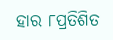ହାର ୮ପ୍ରତିଶିତ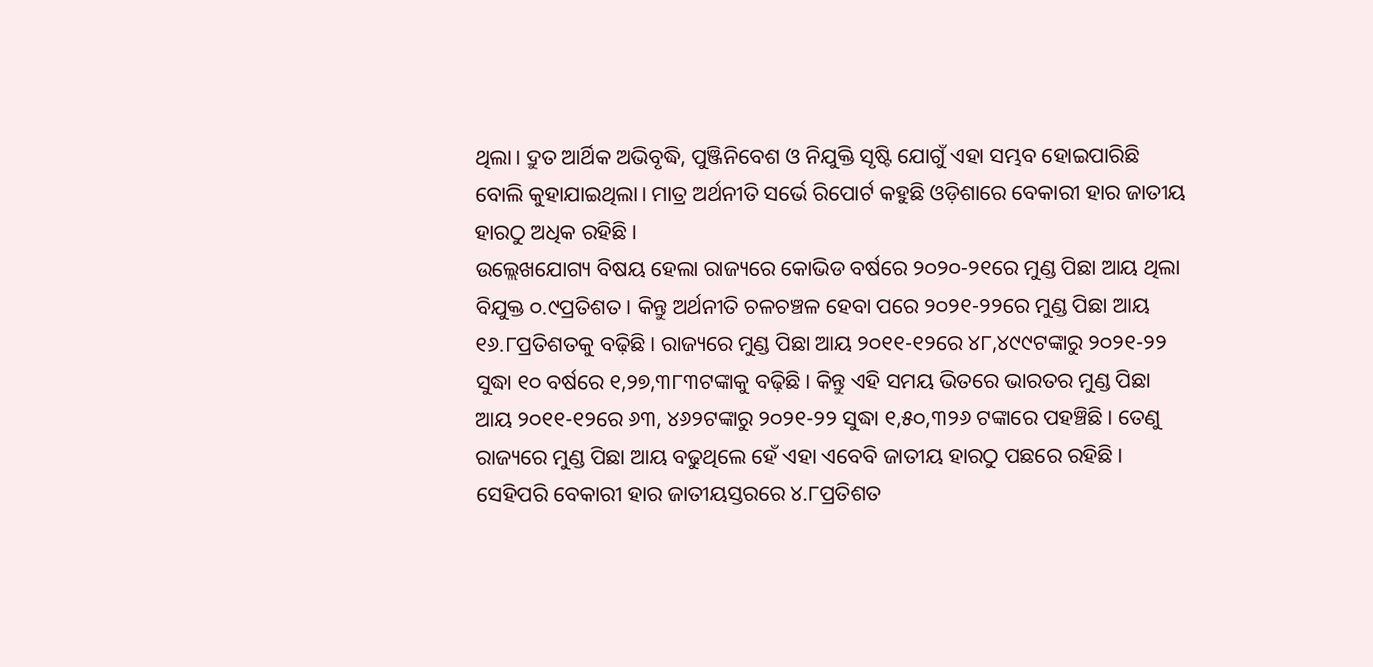ଥିଲା। ଦ୍ରୁତ ଆର୍ଥିକ ଅଭିବୃଦ୍ଧି, ପୁଞ୍ଜିନିବେଶ ଓ ନିଯୁକ୍ତି ସୃଷ୍ଟି ଯୋଗୁଁ ଏହା ସମ୍ଭବ ହୋଇପାରିଛି ବୋଲି କୁହାଯାଇଥିଲା। ମାତ୍ର ଅର୍ଥନୀତି ସର୍ଭେ ରିପୋର୍ଟ କହୁଛି ଓଡ଼ିଶାରେ ବେକାରୀ ହାର ଜାତୀୟ ହାରଠୁ ଅଧିକ ରହିଛି।
ଉଲ୍ଲେଖଯୋଗ୍ୟ ବିଷୟ ହେଲା ରାଜ୍ୟରେ କୋଭିଡ ବର୍ଷରେ ୨୦୨୦-୨୧ରେ ମୁଣ୍ଡ ପିଛା ଆୟ ଥିଲା ବିଯୁକ୍ତ ୦.୯ପ୍ରତିଶତ। କିନ୍ତୁ ଅର୍ଥନୀତି ଚଳଚଞ୍ଚଳ ହେବା ପରେ ୨୦୨୧-୨୨ରେ ମୁଣ୍ଡ ପିଛା ଆୟ ୧୬.୮ପ୍ରତିଶତକୁ ବଢ଼ିଛି। ରାଜ୍ୟରେ ମୁଣ୍ଡ ପିଛା ଆୟ ୨୦୧୧-୧୨ରେ ୪୮,୪୯୯ଟଙ୍କାରୁ ୨୦୨୧-୨୨ ସୁଦ୍ଧା ୧୦ ବର୍ଷରେ ୧,୨୭,୩୮୩ଟଙ୍କାକୁ ବଢ଼ିଛି। କିନ୍ତୁ ଏହି ସମୟ ଭିତରେ ଭାରତର ମୁଣ୍ଡ ପିଛା ଆୟ ୨୦୧୧-୧୨ରେ ୬୩, ୪୬୨ଟଙ୍କାରୁ ୨୦୨୧-୨୨ ସୁଦ୍ଧା ୧,୫୦,୩୨୬ ଟଙ୍କାରେ ପହଞ୍ଚିଛି। ତେଣୁ ରାଜ୍ୟରେ ମୁଣ୍ଡ ପିଛା ଆୟ ବଢୁଥିଲେ ହେଁ ଏହା ଏବେବି ଜାତୀୟ ହାରଠୁ ପଛରେ ରହିଛି। ସେହିପରି ବେକାରୀ ହାର ଜାତୀୟସ୍ତରରେ ୪.୮ପ୍ରତିଶତ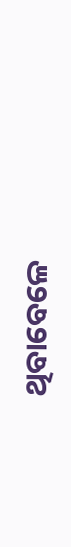ଥିବାବେଳେ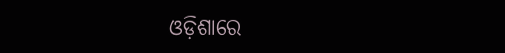ଓଡ଼ିଶାରେ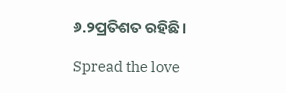୬.୨ପ୍ରତିଶତ ରହିଛି।

Spread the love